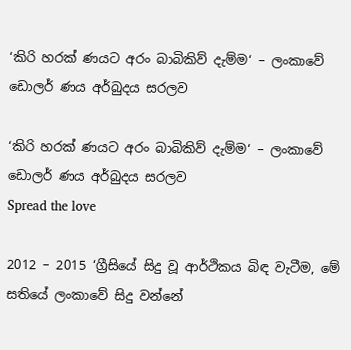‘කිරි හරක් ණයට අරං බාබිකිව් දැම්ම‘ – ලංකාවේ ඩොලර් ණය අර්බුදය සරලව

‘කිරි හරක් ණයට අරං බාබිකිව් දැම්ම‘ – ලංකාවේ ඩොලර් ණය අර්බුදය සරලව
Spread the love

2012 – 2015 ‘ග්‍රීසියේ සිදු වූ ආර්ථිකය බිඳ වැටීම, මේ සතියේ ලංකාවේ සිදු වන්නේ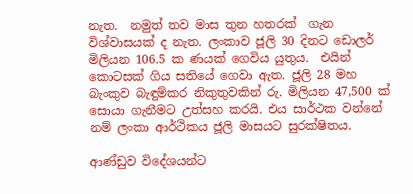නැත.  නමුත් තව මාස තුන හතරක්  ගැන විශ්වාසයක් ද නැත. ලංකාව ජූලි 30 දිනට ඩොලර් මිලියන 106.5 ක ණයක් ගෙවිය යුතුය.  එයින් කොටසක් ගිය සතියේ ගෙවා ඇත. ජූලි 28 මහ බැංකුව බැඳුම්කර නිකුතුවකින් රු. මිලියන 47,500 ක් සොයා ගැනීමට උත්සහ කරයි. එය සාර්ථක වන්නේ නම් ලංකා ආර්ථිකය ජූලි මාසයට සුරක්ෂිතය.

ආණ්ඩුව විදේශයන්ට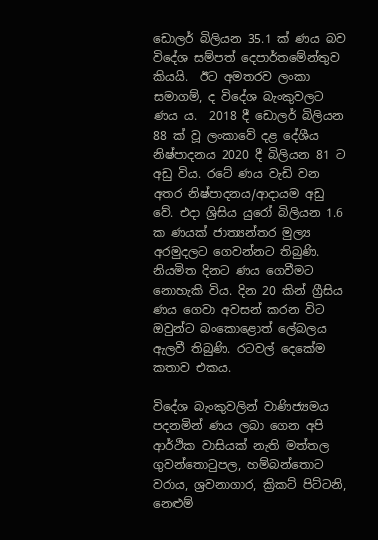ඩොලර් බිලියන 35.1 ක් ණය බව විදේශ සම්පත් දෙපාර්තමේන්තුව කියයි.  ඊට අමතරව ලංකා සමාගම්, ද විදේශ බැංකුවලට ණය ය.  2018 දී ඩොලර් බිලියන 88 ක් වූ ලංකාවේ දළ දේශීය නිෂ්පාදනය 2020 දී බිලියන 81 ට අඩු විය. රටේ ණය වැඩි වන අතර නිෂ්පාදනය/ආදායම අඩු වේ. එදා ශ්‍රිසිය යුරෝ බිලියන 1.6 ක ණයක් ජාත්‍යන්තර මුල්‍ය අරමුදලට ගෙවන්නට තිබුණි. නියමිත දිනට ණය ගෙවීමට නොහැකි විය. දින 20 කින් ග්‍රීසිය ණය ගෙවා අවසන් කරන විට ඔවුන්ට බංකොළොත් ලේබලය ඇලවී තිබුණි. රටවල් දෙකේම කතාව එකය.

විදේශ බැංකුවලින් වාණිජ්‍යමය පදනමින් ණය ලබා ගෙන අපි  ආර්ථික වාසියක් නැති මත්තල ගුවන්තොටුපල, හම්බන්තොට වරාය, ශ්‍රවනාගාර, ක්‍රිකට් පිට්ටනි, නෙළුම්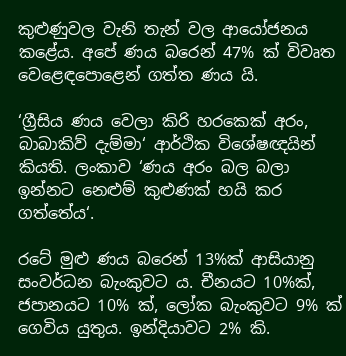කුළුණුවල වැනි තැන් වල ආයෝජනය කළේය. අපේ ණය බරෙන් 47% ක් විවෘත වෙළෙඳපොළෙන් ගත්ත ණය යි.

‘ග්‍රීසිය ණය වෙලා කිරි හරකෙක් අරං, බාබාකිව් දැම්මා‘ ආර්ථික විශේෂඥයින් කියති. ලංකාව ‘ණය අරං බල බලා ඉන්නට නෙළුම් කුළුණක් හයි කර ගත්තේය‘.

රටේ මුළු ණය බරෙන් 13%ක් ආසියානු සංවර්ධන බැංකුවට ය. චීනයට 10%ක්, ජපානයට 10% ක්, ලෝක බැංකුවට 9% ක් ගෙවිය යුතුය. ඉන්දියාවට 2% කි.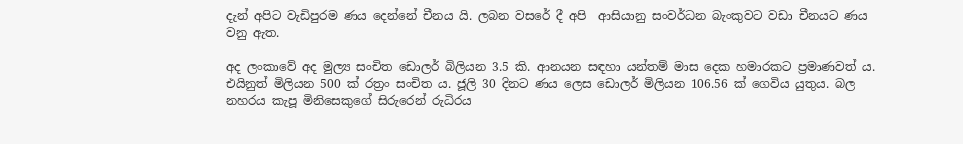දැන් අපිට වැඩිපුරම ණය දෙන්නේ චීනය යි. ලබන වසරේ දී අපි  ආසියානු සංවර්ධන බැංකුවට වඩා චීනයට ණය වනු ඇත.

අද ලංකාවේ අද මුල්‍ය සංචිත ඩොලර් බිලියන 3.5 කි. ආනයන සඳහා යන්තම් මාස දෙක හමාරකට ප්‍රමාණවත් ය. එයිනුත් මිලියන 500 ක් රත්‍රං සංචිත ය. ජූලි 30 දිනට ණය ලෙස ඩොලර් මිලියන 106.56 ක් ගෙවිය යුතුය. බල නහරය කැපූ මිනිසෙකුගේ සිරුරෙන් රුධිරය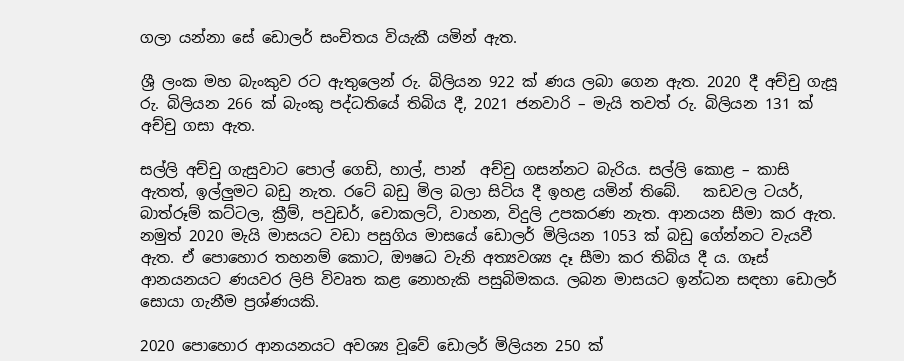ගලා යන්නා සේ ඩොලර් සංචිතය වියැකී යමින් ඇත.

ශ්‍රී ලංක මහ බැංකුව රට ඇතුලෙන් රු. බිලියන 922 ක් ණය ලබා ගෙන ඇත. 2020 දී අච්චු ගැසූ රු. බිලියන 266 ක් බැංකු පද්ධතියේ තිබිය දී, 2021 ජනවාරි – මැයි තවත් රු. බිලියන 131 ක් අච්චු ගසා ඇත.

සල්ලි අච්චු ගැසුවාට පොල් ගෙඩි, හාල්, පාන්  අච්චු ගසන්නට බැරිය. සල්ලි කොළ – කාසි ඇතත්, ඉල්ලුමට බඩු නැත. රටේ බඩු මිල බලා සිටිය දී ඉහළ යමින් තිබේ.   කඩවල ටයර්, බාත්රූම් කට්ටල, ක්‍රීම්, පවුඩර්, චොකලට්, වාහන, විදුලි උපකරණ නැත. ආනයන සීමා කර ඇත. නමුත් 2020 මැයි මාසයට වඩා පසුගිය මාසයේ ඩොලර් මිලියන 1053 ක් බඩු ගේන්නට වැයවී ඇත. ඒ පොහොර තහනම් කොට, ඖෂධ වැනි අත්‍යවශ්‍ය දෑ සීමා කර තිබිය දී ය. ගෑස් ආනයනයට ණයවර ලිපි විවෘත කළ නොහැකි පසුබිමකය. ලබන මාසයට ඉන්ධන සඳහා ඩොලර් සොයා ගැනීම ප්‍රශ්ණයකි.

2020 පොහොර ආනයනයට අවශ්‍ය වූවේ ඩොලර් මිලියන 250 ක්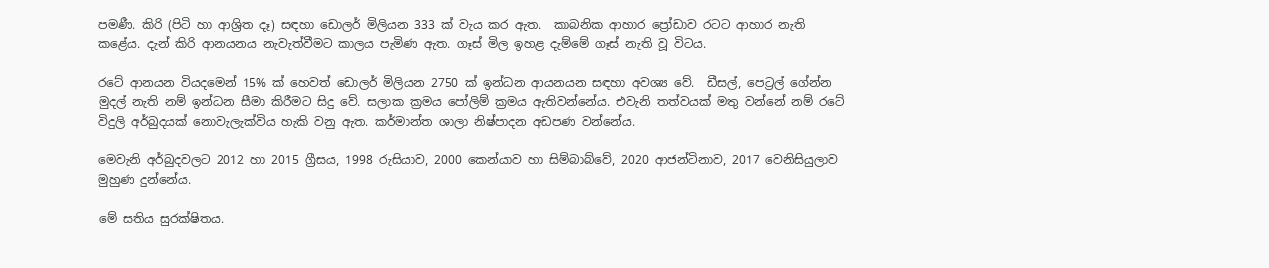පමණී. කිරි (පිටි හා ආශ්‍රිත දෑ) සඳහා ඩොලර් මිලියන 333 ක් වැය කර ඇත.  කාබනික ආහාර ප්‍රෝඩාව රටට ආහාර නැති කළේය. දැන් කිරි ආනයනය නැවැත්වීමට කාලය පැමිණ ඇත. ගෑස් මිල ඉහළ දැම්මේ ගෑස් නැති වූ විටය.

රටේ ආනයන වියදමෙන් 15% ක් හෙවත් ඩොලර් මිලියන 2750 ක් ඉන්ධන ආයනයන සඳහා අවශ්‍ය වේ.  ඩීසල්, පෙට්‍රල් ගේන්න මුදල් නැති නම් ඉන්ධන සීමා කිරීමට සිදු වේ. සලාක ක්‍රමය පෝලිම් ක්‍රමය ඇතිවන්නේය. එවැනි තත්වයක් මතු වන්නේ නම් රටේ විදුලි අර්බුදයක් නොවැලැක්විය හැකි වනු ඇත. කර්මාන්ත ශාලා නිෂ්පාදන අඩපණ වන්නේය.

මෙවැනි අර්බුදවලට 2012 හා 2015 ග්‍රීසය, 1998 රුසියාව, 2000 කෙන්යාව හා සිම්බාබ්වේ, 2020 ආජන්ටිනාව, 2017 වෙනිසියුලාව මුහුණ දුන්නේය.

මේ සතිය සුරක්ෂිතය.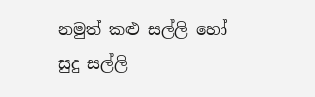නමුත් කළු සල්ලි හෝ සුදු සල්ලි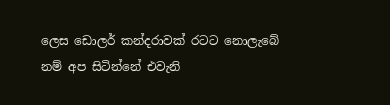ලෙස ඩොලර් කන්දරාවක් රටට නොලැබේ නම් අප සිටින්නේ එවැනි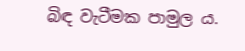බිඳ වැටීමක පාමුල ය.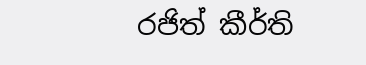රජිත් කීර්ති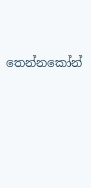තෙන්නකෝන්